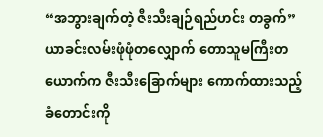“အဘွားချက်တဲ့ ဇီးသီးချဉ်ရည်ဟင်း တခွက်”
ယာခင်းလမ်းဖုံဖုံတလျှောက် တောသူမကြီးတယောက်က ဇီးသီးခြောက်များ ကောက်ထားသည့် ခံတောင်းကို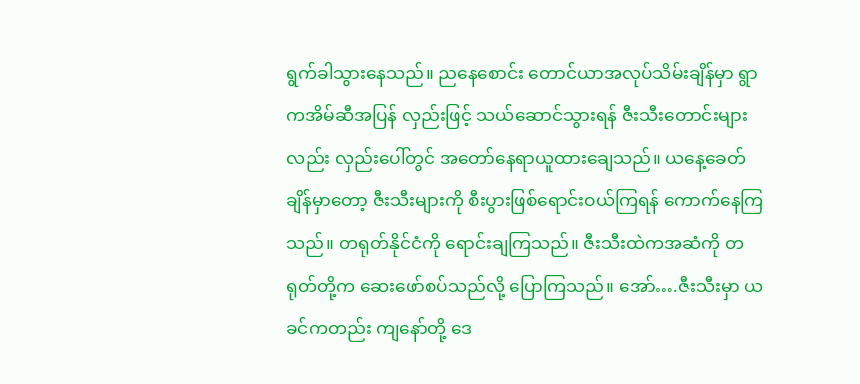ရွက်ခါသွားနေသည်။ ညနေစောင်း တောင်ယာအလုပ်သိမ်းချိန်မှာ ရွာကအိမ်ဆီအပြန် လှည်းဖြင့် သယ်ဆောင်သွားရန် ဇီးသီးတောင်းများလည်း လှည်းပေါ်တွင် အတော်နေရာယူထားချေသည်။ ယနေ့ခေတ်ချိန်မှာတော့ ဇီးသီးများကို စီးပွားဖြစ်ရောင်းဝယ်ကြရန် ကောက်နေကြသည်။ တရုတ်နိုင်ငံကို ရောင်းချကြသည်။ ဇီးသီးထဲကအဆံကို တရုတ်တို့က ဆေးဖော်စပ်သည်လို့ ပြောကြသည်။ အော်….ဇီးသီးမှာ ယခင်ကတည်း ကျနော်တို့ ဒေ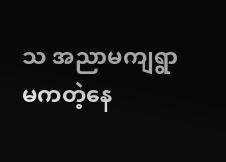သ အညာမကျရွာမကတဲ့နေ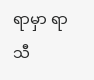ရာမှာ ရာသီ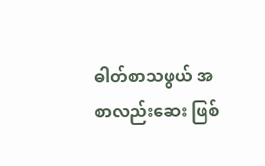ဓါတ်စာသဖွယ် အစာလည်းဆေး ဖြစ်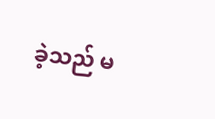ခဲ့သည် မ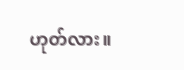ဟုတ်လား။